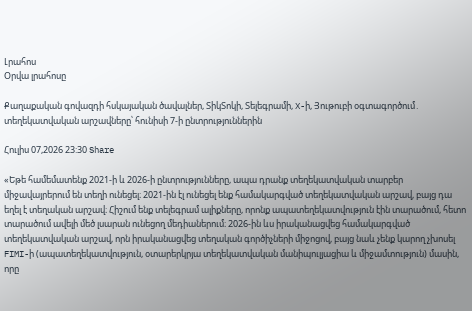Լրահոս
Օրվա լրահոսը

Քաղաքական գովազդի հսկայական ծավալներ, ՏիկՏոկի, Տելեգրամի, X-ի, Յութուբի օգտագործում․ տեղեկատվական արշավները՝ հունիսի 7-ի ընտրություններին

Հուլիս 07,2026 23:30 Share

«Եթե համեմատենք 2021-ի և 2026-ի ընտրությունները, ապա դրանք տեղեկատվական տարբեր միջավայրերում են տեղի ունեցել։ 2021-ին էլ ունեցել ենք համակարգված տեղեկատվական արշավ, բայց դա եղել է տեղական արշավ։ Հիշում ենք տելեգրամ ալիքները, որոնք ապատեղեկատվություն էին տարածում, հետո տարածում ավելի մեծ լսարան ունեցող մեդիաներում։ 2026-ին ևս իրականացվեց համակարգված տեղեկատվական արշավ, որն իրականացվեց տեղական գործիչների միջոցով, բայց նաև չենք կարող չխոսել FIMI-ի (ապատեղեկատվություն, օտարերկրյա տեղեկատվական մանիպուլյացիա և միջամտություն) մասին, որը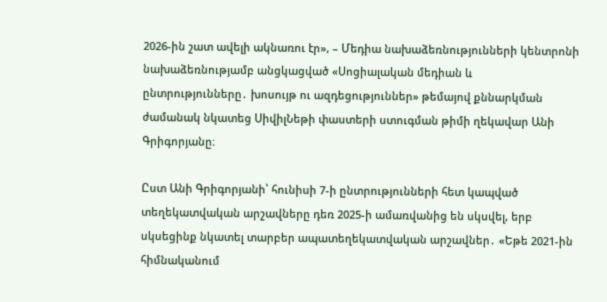2026-ին շատ ավելի ակնառու էր», – Մեդիա նախաձեռնությունների կենտրոնի նախաձեռնությամբ անցկացված «Սոցիալական մեդիան և ընտրությունները․ խոսույթ ու ազդեցություններ» թեմայով քննարկման ժամանակ նկատեց ՍիվիլՆեթի փաստերի ստուգման թիմի ղեկավար Անի Գրիգորյանը։

Ըստ Անի Գրիգորյանի՝ հունիսի 7-ի ընտրությունների հետ կապված տեղեկատվական արշավները դեռ 2025-ի ամառվանից են սկսվել, երբ սկսեցինք նկատել տարբեր ապատեղեկատվական արշավներ․ «Եթե 2021-ին հիմնականում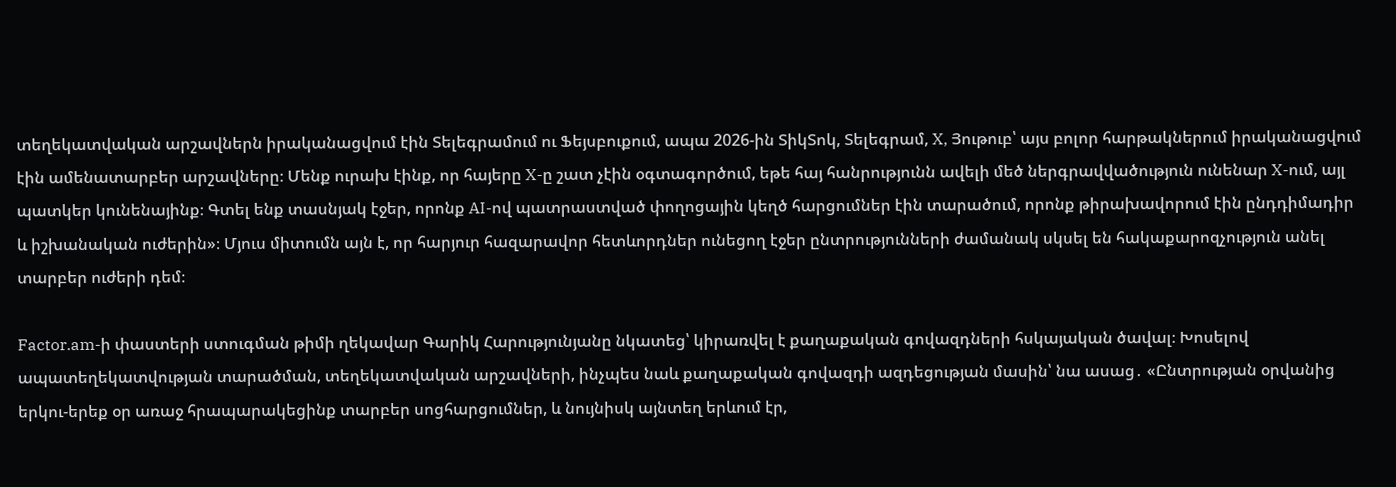տեղեկատվական արշավներն իրականացվում էին Տելեգրամում ու Ֆեյսբուքում, ապա 2026-ին ՏիկՏոկ, Տելեգրամ, X, Յութուբ՝ այս բոլոր հարթակներում իրականացվում էին ամենատարբեր արշավները։ Մենք ուրախ էինք, որ հայերը X-ը շատ չէին օգտագործում, եթե հայ հանրությունն ավելի մեծ ներգրավվածություն ունենար X-ում, այլ պատկեր կունենայինք։ Գտել ենք տասնյակ էջեր, որոնք AI-ով պատրաստված փողոցային կեղծ հարցումներ էին տարածում, որոնք թիրախավորում էին ընդդիմադիր և իշխանական ուժերին»։ Մյուս միտումն այն է, որ հարյուր հազարավոր հետևորդներ ունեցող էջեր ընտրությունների ժամանակ սկսել են հակաքարոզչություն անել տարբեր ուժերի դեմ։

Factor.am-ի փաստերի ստուգման թիմի ղեկավար Գարիկ Հարությունյանը նկատեց՝ կիրառվել է քաղաքական գովազդների հսկայական ծավալ։ Խոսելով ապատեղեկատվության տարածման, տեղեկատվական արշավների, ինչպես նաև քաղաքական գովազդի ազդեցության մասին՝ նա ասաց․ «Ընտրության օրվանից երկու-երեք օր առաջ հրապարակեցինք տարբեր սոցհարցումներ, և նույնիսկ այնտեղ երևում էր,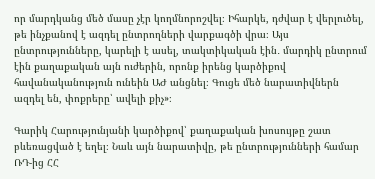որ մարդկանց մեծ մասը չէր կողմնորոշվել։ Իհարկե, դժվար է վերլուծել, թե ինչքանով է ազդել ընտրողների վարքագծի վրա։ Այս ընտրությունները, կարելի է ասել, տակտիկական էին․ մարդիկ ընտրում էին քաղաքական այն ուժերին, որոնք իրենց կարծիքով հավանականություն ունեին ԱԺ անցնել։ Գուցե մեծ նարատիվներն ազդել են, փոքրերը՝ ավելի քիչ»։

Գարիկ Հարությունյանի կարծիքով՝ քաղաքական խոսույթը շատ բևեռացված է եղել։ Նաև այն նարատիվը, թե ընտրությունների համար ՌԴ-ից ՀՀ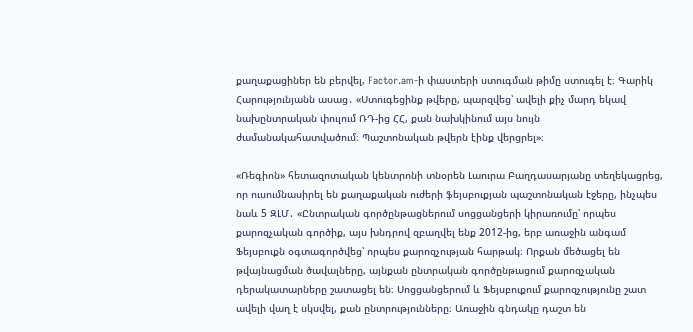քաղաքացիներ են բերվել, Factor.am-ի փաստերի ստուգման թիմը ստուգել է։ Գարիկ Հարությունյանն ասաց․ «Ստուգեցինք թվերը, պարզվեց՝ ավելի քիչ մարդ եկավ նախընտրական փուլում ՌԴ-ից ՀՀ, քան նախկինում այս նույն ժամանակահատվածում։ Պաշտոնական թվերն էինք վերցրել»։

«Ռեգիոն» հետազոտական կենտրոնի տնօրեն Լաուրա Բաղդասարյանը տեղեկացրեց, որ ուսումնասիրել են քաղաքական ուժերի ֆեյսբուքյան պաշտոնական էջերը, ինչպես նաև 5 ԶԼՄ․ «Ընտրական գործընթացներում սոցցանցերի կիրառումը՝ որպես քարոզչական գործիք, այս խնդրով զբաղվել ենք 2012-ից, երբ առաջին անգամ Ֆեյսբուքն օգտագործվեց՝ որպես քարոզչության հարթակ։ Որքան մեծացել են թվայնացման ծավալները, այնքան ընտրական գործընթացում քարոզչական դերակատարները շատացել են։ Սոցցանցերում և Ֆեյսբուքում քարոզչությունը շատ ավելի վաղ է սկսվել, քան ընտրությունները։ Առաջին գնդակը դաշտ են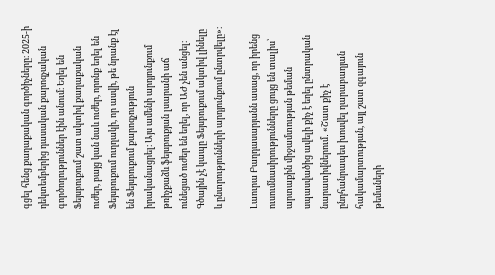գցել հենց քաղաքական գործիչները։ 2025-ի դեկտեմբերից դասական քարոզչական գործողություններ էին անում։ Եղել են Ֆեյսբուքում շատ ակտիվ քաղաքական ուժեր, բայց կան նաև ուժեր, որոնք եղել են Ֆեյսբուքում ուղղակի, որ ասվի, թե նրանք էլ են Ֆեյսբուքում քարոզչություն իրականացրել։ Այս ամենի արդյունքում թռիչքաձև ֆեյսբուքյան լսարանի աճ ունեցած ուժեր են եղել, որ ԱԺ չեն անցել։ Գծային չէ կապը Ֆեյսբուքում ակտիվ լինելը և ընտրությունների արդյունքում ընտրվելը»։

Լաուրա Բաղդասարյանն ասաց, որ իրենց ուսումնասիրությունները ցույց են տալիս՝ արտաքին միջամտության թեման սպասվածից ավելի քիչ է եղել ընտրական նարատիվներում․ «Շատ քիչ է ընդհանրապես խոսվել ղարաբաղյան հակամարտության, այլ շատ զգայուն թեմաների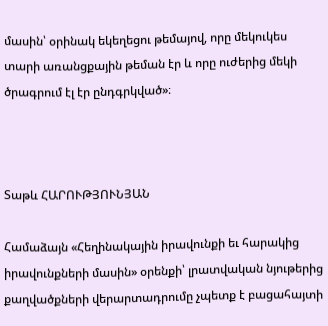մասին՝ օրինակ եկեղեցու թեմայով, որը մեկուկես տարի առանցքային թեման էր և որը ուժերից մեկի ծրագրում էլ էր ընդգրկված»։



Տաթև ՀԱՐՈՒԹՅՈՒՆՅԱՆ

Համաձայն «Հեղինակային իրավունքի եւ հարակից իրավունքների մասին» օրենքի՝ լրատվական նյութերից քաղվածքների վերարտադրումը չպետք է բացահայտի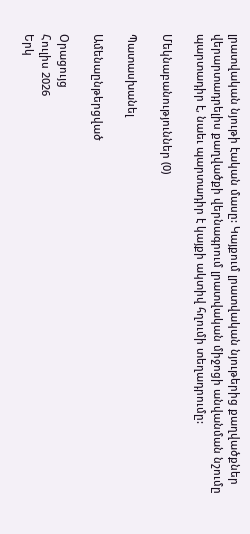լրատվական նյութի էական մասը: Կայքում լրատվական նյութերից քաղվածքներ վերարտադրելիս քաղվածքի վերնագրում լրատվական միջոցի անվանման նշումը պարտադիր է, նաեւ պարտադիր է կայքի ակտիվ հղումի տեղադրումը:

Մեկնաբանություններ (0)

Պատասխանել

Ամենաընթերցված

Օրացույց
Հուլիս 2026
Երկ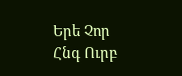Երե Չոր Հնգ Ուրբ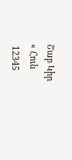Շաբ Կիր
« Հուն
 12345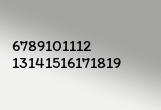6789101112
13141516171819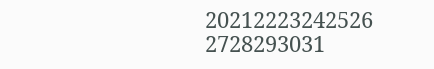20212223242526
2728293031